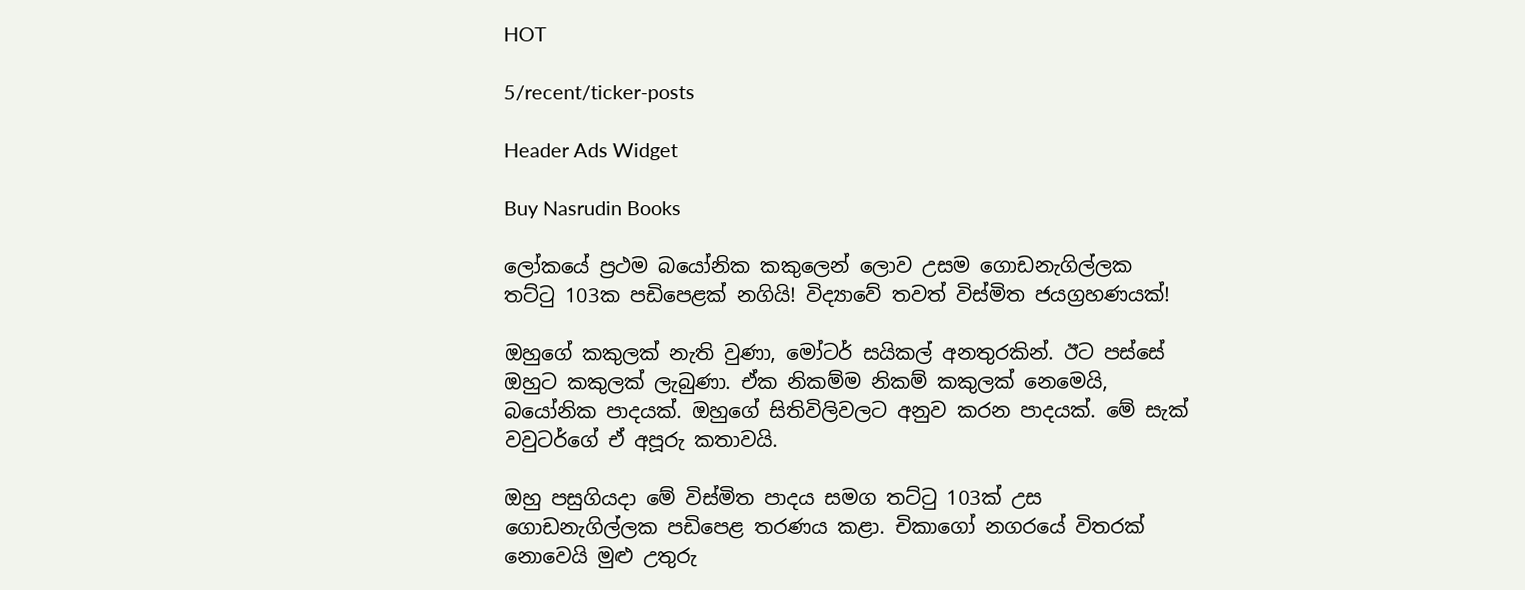HOT

5/recent/ticker-posts

Header Ads Widget

Buy Nasrudin Books

ලෝකයේ ප්‍රථම බයෝනික කකුලෙන් ලොව උසම ගොඩනැගිල්ලක තට්ටු 103ක පඩිපෙළක් නගියි! විද්‍යාවේ තවත් විස්මිත ජයග්‍රහණයක්!

ඔහුගේ කකුලක් නැති වුණා, මෝටර් සයිකල් අනතුරකින්. ඊට පස්සේ ඔහුට කකුලක් ලැබුණා. ඒක නිකම්ම නිකම් කකුලක් නෙමෙයි, බයෝනික පාදයක්. ඔහුගේ සිතිවිලිවලට අනුව කරන පාදයක්. මේ සැක් වවුටර්ගේ ඒ අපූරු කතාවයි.

ඔහු පසුගියදා මේ විස්මිත පාදය සමග තට්ටු 103ක් උස ගොඩනැගිල්ලක පඩිපෙළ තරණය කළා. චිකාගෝ නගරයේ විතරක් නොවෙයි මුළු උතුරු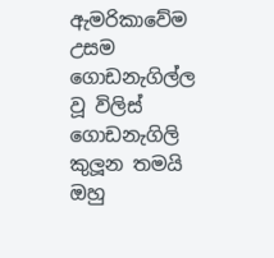ඇමරිකාවේම උසම ගොඩනැගිල්ල වූ විලිස් ගොඩනැගිලි කුලූන තමයි ඔහු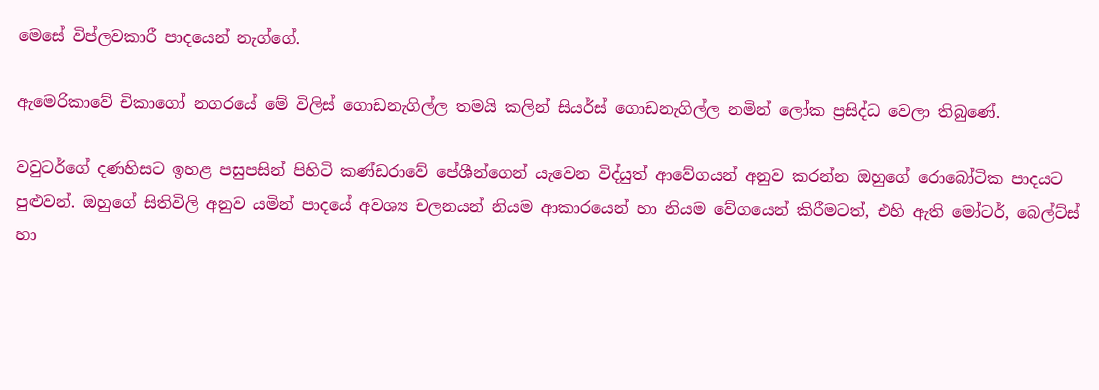මෙසේ විප්ලවකාරී පාදයෙන් නැග්ගේ.

ඇමෙරිකාවේ චිකාගෝ නගරයේ මේ විලිස් ගොඩනැගිල්ල තමයි කලින් සියර්ස් ගොඩනැගිල්ල නමින් ලෝක ප්‍රසිද්ධ වෙලා තිබුණේ.

වවුටර්ගේ දණහිසට ඉහළ පසුපසින් පිහිටි කණ්ඩරාවේ පේශීන්ගෙන් යැවෙන විද්යුත් ආවේගයන් අනුව කරන්න ඔහුගේ රොබෝටික පාදයට පුළුවන්. ඔහුගේ සිතිවිලි අනුව යමින් පාදයේ අවශ්‍ය චලනයන් නියම ආකාරයෙන් හා නියම වේගයෙන් කිරීමටත්, එහි ඇති මෝටර්, බෙල්ට්ස් හා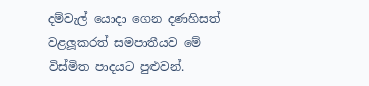දම්වැල් යොදා ගෙන දණහිසත් වළලූකරත් සමපාතීයව මේ විස්මිත පාදයට පුළුවන්.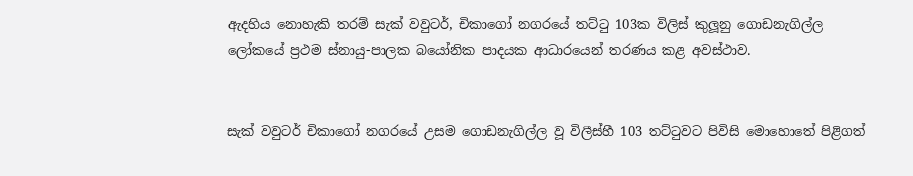ඇදහිය නොහැකි තරම් සැක් වවුටර්, චිකාගෝ නගරයේ තට්ටු 103ක විලිස් කුලූනු ගොඩනැගිල්ල ලෝකයේ ප්‍රථම ස්නායු-පාලක බයෝනික පාදයක ආධාරයෙන් තරණය කළ අවස්ථාව.


සැක් වවුටර් චිකාගෝ නගරයේ උසම ගොඩනැගිල්ල වූ විලීස්හී 103 තට්ටුවට පිවිසි මොහොතේ පිළිගත්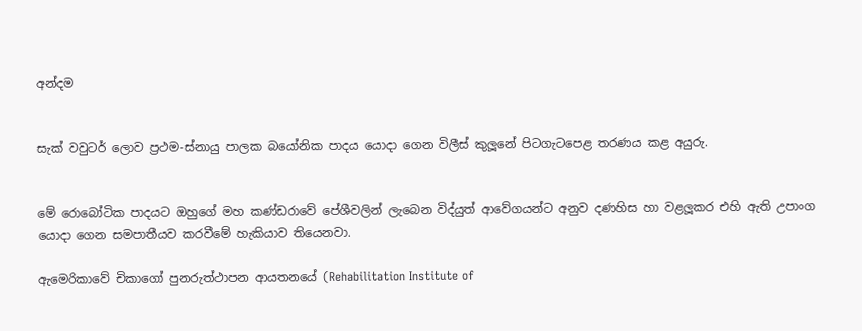අන්දම


සැක් වවුටර් ලොව ප්‍රථම-ස්නායු පාලක බයෝනික පාදය යොදා ගෙන විලීස් කුලූනේ පිටගැටපෙළ තරණය කළ අයුරු.


මේ රොබෝටික පාදයට ඔහුගේ මහ කණ්ඩරාවේ පේශීවලින් ලැබෙන විද්යුත් ආවේගයන්ට අනුව දණහිස හා වළලූකර එහි ඇති උපාංග යොදා ගෙන සමපාතීයව කරවීමේ හැකියාව තියෙනවා.

ඇමෙරිකාවේ චිකාගෝ පුනරුත්ථාපන ආයතනයේ (Rehabilitation Institute of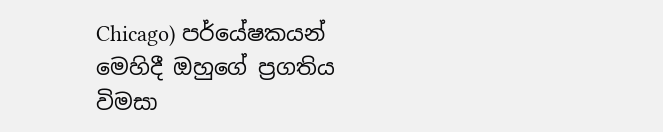Chicago) පර්යේෂකයන් මෙහිදී ඔහුගේ ප්‍රගතිය විමසා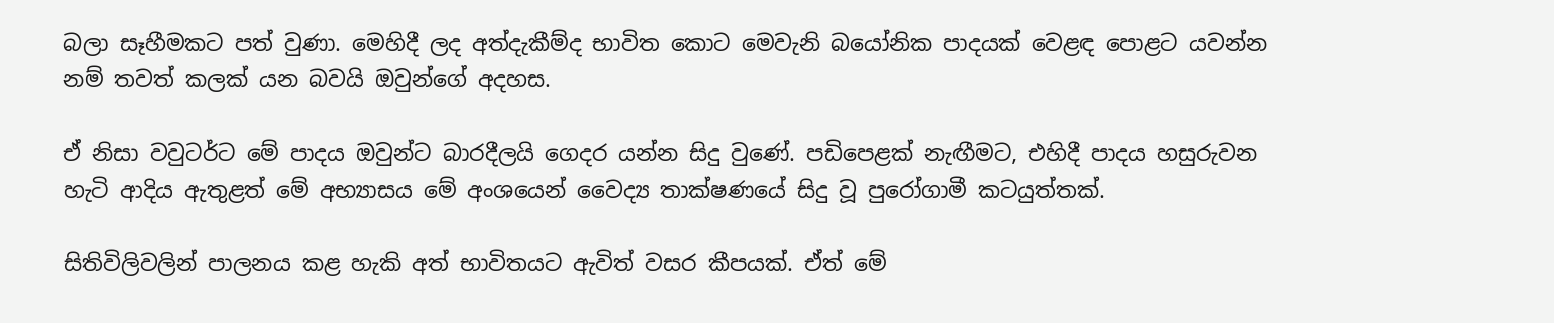බලා සෑහීමකට පත් වුණා. මෙහිදී ලද අත්දැකීම්ද භාවිත කොට මෙවැනි බයෝනික පාදයක් වෙළඳ පොළට යවන්න නම් තවත් කලක් යන බවයි ඔවුන්ගේ අදහස.

ඒ නිසා වවුටර්ට මේ පාදය ඔවුන්ට බාරදීලයි ගෙදර යන්න සිදු වුණේ. පඩිපෙළක් නැඟීමට, එහිදී පාදය හසුරුවන හැටි ආදිය ඇතුළත් මේ අභ්‍යාසය මේ අංශයෙන් වෛද්‍ය තාක්ෂණයේ සිදු වූ පුරෝගාමී කටයුත්තක්.

සිතිවිලිවලින් පාලනය කළ හැකි අත් භාවිතයට ඇවිත් වසර කීපයක්. ඒත් මේ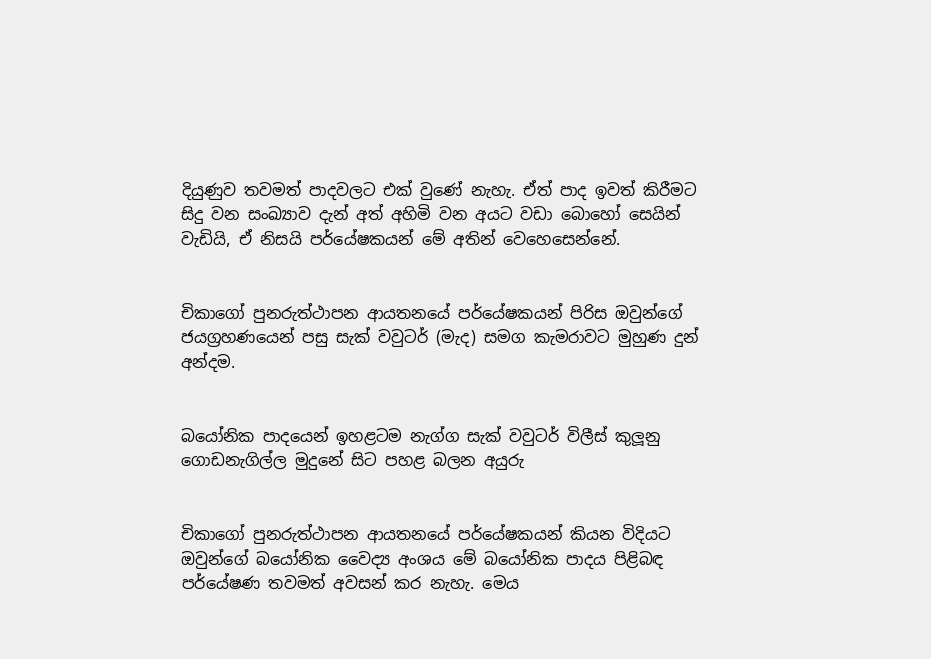දියුණුව තවමත් පාදවලට එක් වුණේ නැහැ. ඒත් පාද ඉවත් කිරීමට සිදු වන සංඛ්‍යාව දැන් අත් අහිමි වන අයට වඩා බොහෝ සෙයින් වැඩියි, ඒ නිසයි පර්යේෂකයන් මේ අතින් වෙහෙසෙන්නේ.


චිකාගෝ පුනරුත්ථාපන ආයතනයේ පර්යේෂකයන් පිරිස ඔවුන්ගේ ජයග්‍රහණයෙන් පසු සැක් වවුටර් (මැද) සමග කැමරාවට මුහුණ දුන් අන්දම.


බයෝනික පාදයෙන් ඉහළටම නැග්ග සැක් වවුටර් විලීස් කුලූනු ගොඩනැගිල්ල මුදුනේ සිට පහළ බලන අයුරු


චිකාගෝ පුනරුත්ථාපන ආයතනයේ පර්යේෂකයන් කියන විදියට ඔවුන්ගේ බයෝනික වෛද්‍ය අංශය මේ බයෝනික පාදය පිළිබඳ පර්යේෂණ තවමත් අවසන් කර නැහැ. මෙය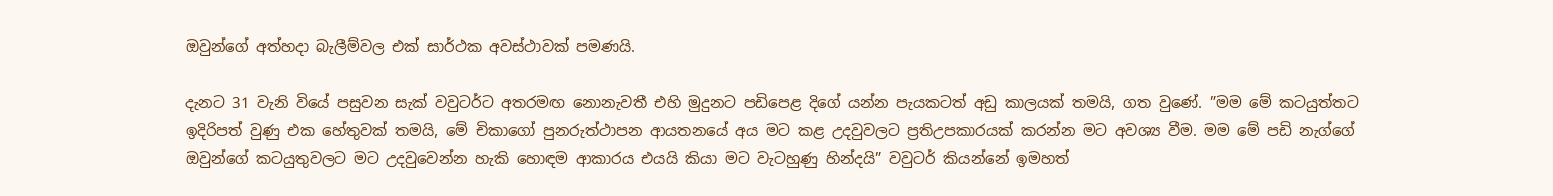ඔවුන්ගේ අත්හදා බැලීම්වල එක් සාර්ථක අවස්ථාවක් පමණයි.

දැනට 31 වැනි වියේ පසුවන සැක් වවුටර්ට අතරමඟ නොනැවතී එහි මුදුනට පඩිපෙළ දිගේ යන්න පැයකටත් අඩු කාලයක් තමයි, ගත වුණේ. ”මම මේ කටයුත්තට ඉදිරිපත් වුණු එක හේතුවක් තමයි, මේ චිකාගෝ පුනරුත්ථාපන ආයතනයේ අය මට කළ උදවුවලට ප්‍රතිඋපකාරයක් කරන්න මට අවශ්‍ය වීම. මම මේ පඩි නැග්ගේ ඔවුන්ගේ කටයුතුවලට මට උදවුවෙන්න හැකි හොඳම ආකාරය එයයි කියා මට වැටහුණු හින්දයි” වවුටර් කියන්නේ ඉමහත්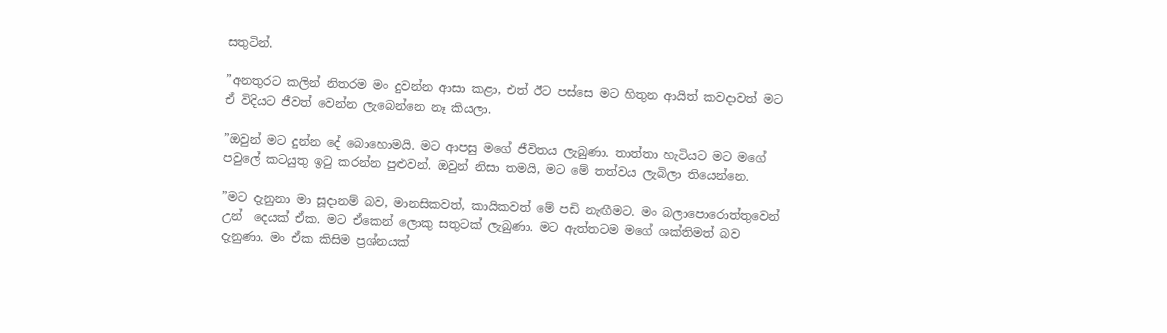සතුටින්.

”අනතුරට කලින් නිතරම මං දුවන්න ආසා කළා, එත් ඊට පස්සෙ මට හිතුන ආයිත් කවදාවත් මට ඒ විදියට ජීවත් වෙන්න ලැබෙන්නෙ නෑ කියලා.

”ඔවුන් මට දුන්න දේ බොහොමයි. මට ආපසු මගේ ජීවිතය ලැබුණා. තාත්තා හැටියට මට මගේ පවුලේ කටයුතු ඉටු කරන්න පුළුවන්. ඔවුන් නිසා තමයි, මට මේ තත්වය ලැබිලා තියෙන්නෙ.

”මට දැනුනා මා සූදානම් බව, මානසිකවත්, කායිකවත් මේ පඩි නැඟීමට. මං බලාපොරොත්තුවෙන් උන්  දෙයක් ඒක. මට ඒකෙන් ලොකු සතුටක් ලැබුණා. මට ඇත්තටම මගේ ශක්තිමත් බව දැනුණා. මං ඒක කිසිම ප්‍රශ්නයක්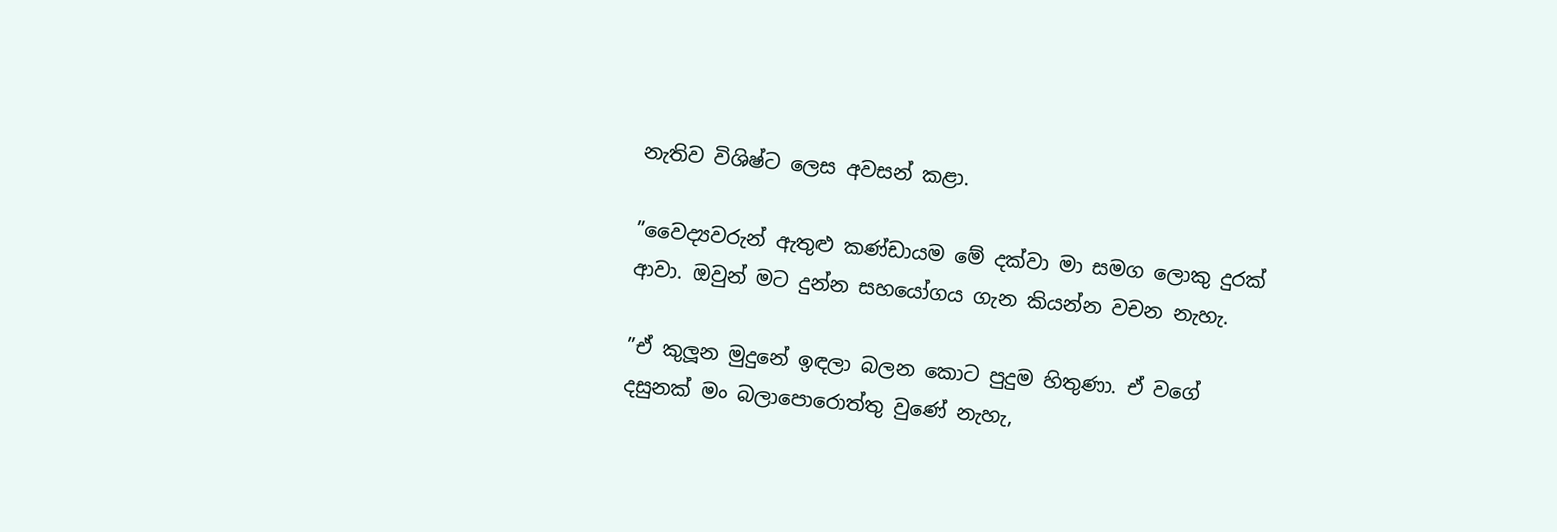නැතිව විශිෂ්ට ලෙස අවසන් කළා.

”වෛද්‍යවරුන් ඇතුළු කණ්ඩායම මේ දක්වා මා සමග ලොකු දුරක් ආවා. ඔවුන් මට දුන්න සහයෝගය ගැන කියන්න වචන නැහැ.

”ඒ කුලූන මුදුනේ ඉඳලා බලන කොට පුදුම හිතුණා. ඒ වගේ දසුනක් මං බලාපොරොත්තු වුණේ නැහැ,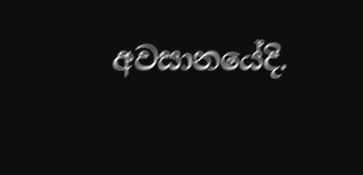අවසානයේදි.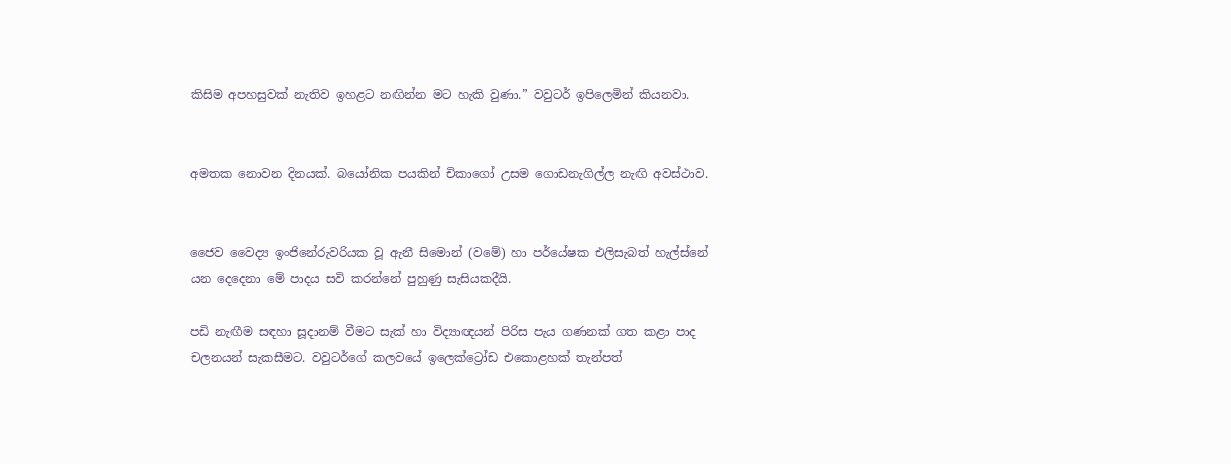කිසිම අපහසුවක් නැතිව ඉහළට නඟින්න මට හැකි වුණා.” වවුටර් ඉපිලෙමින් කියනවා.


අමතක නොවන දිනයක්. බයෝනික පයකින් චිකාගෝ උසම ගොඩනැගිල්ල නැඟි අවස්ථාව.


ජෛව වෛද්‍ය ඉංජිනේරුවරියක වූ ඇනී සිමොන් (වමේ) හා පර්යේෂක එලිසැබත් හැල්ස්නේ යන දෙදෙනා මේ පාදය සවි කරන්නේ පුහුණු සැසියකදීයි.

පඩි නැඟීම සඳහා සූදානම් වීමට සැක් හා විද්‍යාඥයන් පිරිස පැය ගණනක් ගත කළා පාද චලනයන් සැකසීමට. වවුටර්ගේ කලවයේ ඉලෙක්ට්‍රෝඩ එකොළහක් තැන්පත්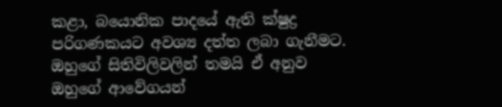කළා, බයොනික පාදයේ ඇති ක්ෂුද්‍ර පරිගණකයට අවශ්‍ය දත්ත ලබා ගැනීමට. ඔහුගේ සිතිවිලිවලින් තමයි ඒ අනුව ඔහුගේ ආවේගයන්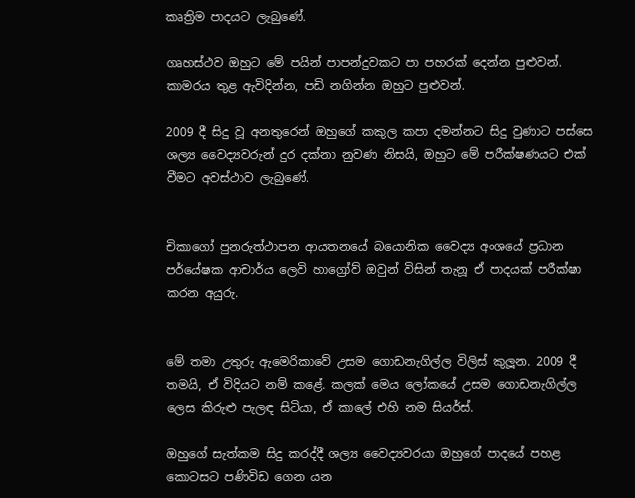කෘත්‍රිම පාදයට ලැබුණේ.

ගෘහස්ථව ඔහුට මේ පයින් පාපන්දුවකට පා පහරක් දෙන්න පුළුවන්. කාමරය තුළ ඇවිදින්න, පඩි නගින්න ඔහුට පුළුවන්.

2009 දී සිදු වූ අනතුරෙන් ඔහුගේ කකුල කපා දමන්නට සිදු වුණාට පස්සෙ ශල්‍ය වෛද්‍යවරුන් දුර දක්නා නුවණ නිසයි, ඔහුට මේ පරීක්ෂණයට එක් වීමට අවස්ථාව ලැබුණේ.


චිකාගෝ පුනරුත්ථාපන ආයතනයේ බයොනික වෛද්‍ය අංශයේ ප්‍රධාන පර්යේෂක ආචාර්ය ලෙවි හාග්‍රෝව් ඔවුන් විසින් තැනූ ඒ පාදයක් පරීක්ෂා කරන අයුරු.


මේ තමා උතුරු ඇමෙරිකාවේ උසම ගොඩනැගිල්ල විලිස් කුලූන. 2009 දී තමයි, ඒ විදියට නම් කළේ. කලක් මෙය ලෝකයේ උසම ගොඩනැගිල්ල ලෙස කිරුළු පැලඳ සිටියා, ඒ කාලේ එහි නම සියර්ස්.

ඔහුගේ සැත්කම සිදු කරද්දී ශල්‍ය වෛද්‍යවරයා ඔහුගේ පාදයේ පහළ කොටසට පණිවිඩ ගෙන යන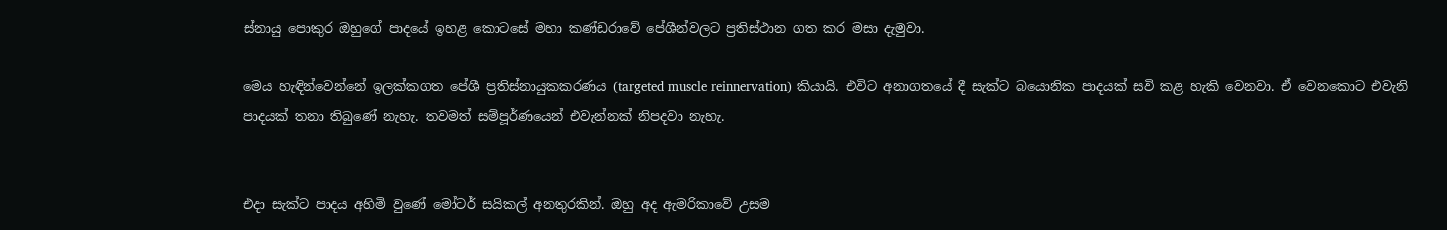ස්නායු පොකුර ඔහුගේ පාදයේ ඉහළ කොටසේ මහා කණ්ඩරාවේ පේශීන්වලට ප්‍රතිස්ථාන ගත කර මසා දැමුවා.

මෙය හැඳින්වෙන්නේ ඉලක්කගත පේශී ප්‍රතිස්නායුකකරණය (targeted muscle reinnervation) කියායි. එවිට අනාගතයේ දී සැක්ට බයොනික පාදයක් සවි කළ හැකි වෙනවා. ඒ වෙනකොට එවැනි පාදයක් තනා තිබුණේ නැහැ. තවමත් සම්පූර්ණයෙන් එවැන්නක් නිපදවා නැහැ.


එදා සැක්ට පාදය අහිමි වුණේ මෝටර් සයිකල් අනතුරකින්. ඔහු අද ඇමරිකාවේ උසම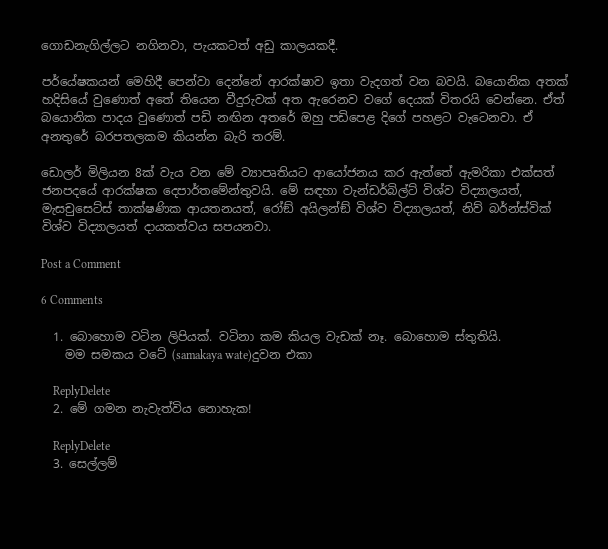ගොඩනැගිල්ලට නගිනවා, පැයකටත් අඩු කාලයකදී.

පර්යේෂකයන් මෙහිදී පෙන්වා දෙන්නේ ආරක්ෂාව ඉතා වැදගත් වන බවයි. බයොනික අතක් හදිසියේ වුණොත් අතේ තියෙන වීදුරුවක් අත ඇරෙනව වගේ දෙයක් විතරයි වෙන්නෙ. ඒත් බයොනික පාදය වුණොත් පඩි නඟින අතරේ ඔහු පඩිපෙළ දිගේ පහළට වැටෙනවා. ඒ අනතුරේ බරපතලකම කියන්න බැරි තරම්.

ඩොලර් මිලියන 8ක් වැය වන මේ ව්‍යාපෘතියට ආයෝජනය කර ඇත්තේ ඇමරිකා එක්සත් ජනපදයේ ආරක්ෂක දෙපාර්තමේන්තුවයි. මේ සඳහා වැන්ඩර්බිල්ට් විශ්ව විද්‍යාලයත්, මැසචුසෙට්ස් තාක්ෂණික ආයතනයත්, රෝඞ් අයිලන්ඞ් විශ්ව විද්‍යාලයත්, නිව් බර්න්ස්වික් විශ්ව විද්‍යාලයත් දායකත්වය සපයනවා.

Post a Comment

6 Comments

  1. බොහොම වටින ලිපියක්. වටිනා කම කියල වැඩක් නෑ. බොහොම ස්තුතියි.
    මම සමකය වටේ (samakaya wate)දුවන එකා

    ReplyDelete
  2. මේ ගමන නැවැත්විය නොහැක!

    ReplyDelete
  3. සෙල්ලම්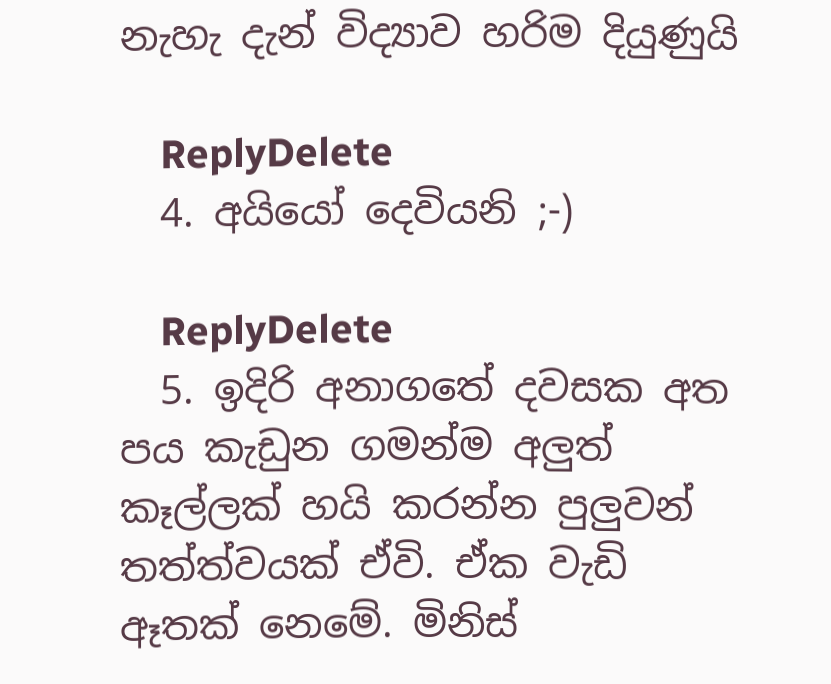නැහැ දැන් විද්‍යාව හරිම දියුණුයි

    ReplyDelete
  4. අයියෝ දෙවියනි ;-)

    ReplyDelete
  5. ඉදිරි අනාගතේ දවසක අත පය කැඩුන ගමන්ම අලුත් කෑල්ලක් හයි කරන්න පුලුවන් තත්ත්වයක් ඒවි. ඒක වැඩි ඈතක් නෙමේ. මිනිස්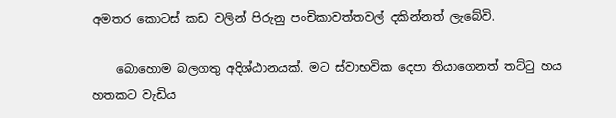අමතර කොටස් කඩ වලින් පිරුනු පංචිකාවත්තවල් දකින්නත් ලැබේවි.

    බොහොම බලගතු අදිශ්ඨානයක්. මට ස්වාභවික දෙපා තියාගෙනත් තට්ටු හය හතකට වැඩිය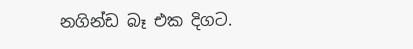නගින්ඩ බෑ එක දිගට.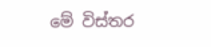මේ විස්තර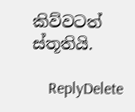කිව්වටත් ස්තූතියි.

    ReplyDelete